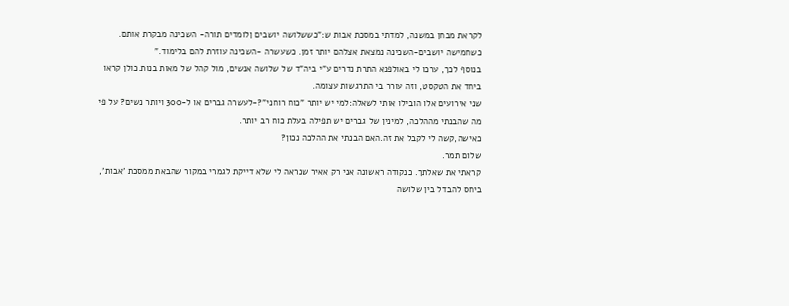לקראת מבחן במשנה, למדתי במסכת אבות ש:"כששלושה יושבים ןלומדים תורה- השכינה מבקרת אותם. כשחמישה יושבים-השכינה נמצאת אצלהם יותר זמן. כשעשרה -השכינה עוזרת להם בלימוד."
בנוסף לכך, ערכו לי באולפנא התרת נדרים ע"י ביה"ד של שלושה אנשים, מול קהל של מאות בנות.כולן קראו ביחד את הטקסט, וזה עורר בי התרגשות עצומה.
שני אירועים אלו הובילו אותי לשאלה:למי יש יותר "כוח רוחני"?-לעשרה גברים או ל-300 ויותר נשים? על פי מה שהבנתי מההלכה, למינין של גברים יש תפילה בעלת כוח רב יותר.
כאישה,קשה לי לקבל את זה.האם הבנתי את ההלכה נכון?
שלום תמר.
קראתי את שאלתך. כנקודה ראשונה אני רק אאיר שנראה לי שלא דייקת לגמרי במקור שהבאת ממסכת 'אבות', ביחס להבדל בין שלושה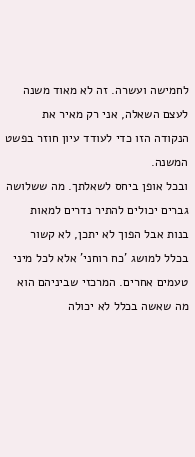לחמישה ועשרה. זה לא מאוד משנה לעצם השאלה, אני רק מאיר את הנקודה הזו כדי לעודד עיון חוזר בפשט המשנה.
ובכל אופן ביחס לשאלתך. מה ששלושה גברים יכולים להתיר נדרים למאות בנות אבל הפוך לא יתכן, לא קשור בכלל למושג 'כח רוחני' אלא לכל מיני טעמים אחרים. המרכזי שביניהם הוא מה שאשה בכלל לא יכולה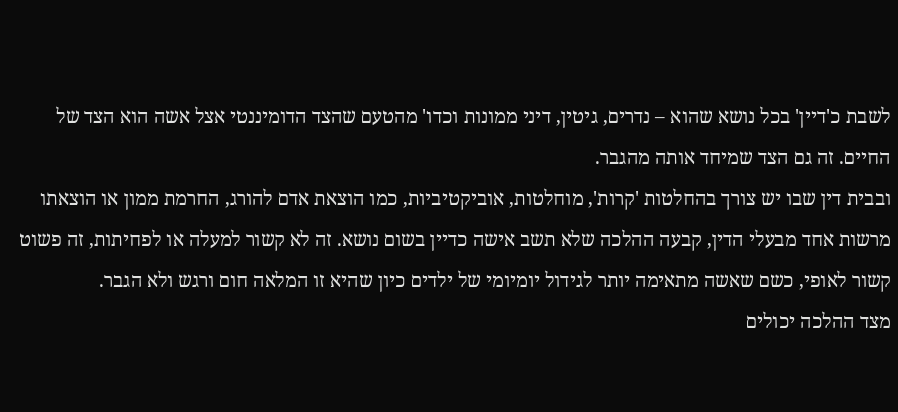לשבת כ'דיין' בכל נושא שהוא – נדרים, גיטין, דיני ממונות וכדו' מהטעם שהצד הדומיננטי אצל אשה הוא הצד של החיים. זה גם הצד שמיחד אותה מהגבר.
ובבית דין שבו יש צורך בהחלטות 'קרות', מוחלטות, אוביקטיביות, כמו הוצאת אדם להורג, החרמת ממון או הוצאתו מרשות אחד מבעלי הדין, קבעה ההלכה שלא תשב אישה כדיין בשום נושא. זה לא קשור למעלה או לפחיתות, זה פשוט קשור לאופי, כשם שאשה מתאימה יותר לגידול יומיומי של ילדים כיון שהיא זו המלאה חום ורגש ולא הגבר.
מצד ההלכה יכולים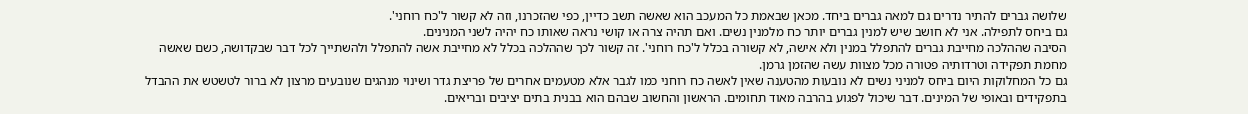שלושה גברים להתיר נדרים גם למאה גברים ביחד. מכאן שבאמת כל המעכב הוא שאשה תשב כדיין, כפי שהזכרנו, וזה לא קשור ל'כח רוחני'.
גם ביחס לתפילה. אני לא חושב שיש למנין גברים יותר כח מלמנין נשים. ואם תהיה צרה או קושי נראה שאותו כח יהיה לשני המנינים.
הסיבה שההלכה מחייבת גברים להתפלל במנין ולא אישה, לא קשורה בכלל ל'כח רוחני'. זה קשור לכך שההלכה בכלל לא מחייבת אשה להתפלל ולהשתייך לכל דבר שבקדושה, כשם שאשה מחמת תפקידה וטרדותיה פטורה מכל מצוות עשה שהזמן גרמן.
גם כל המחלוקות היום ביחס למניני נשים לא נובעות מהטענה שאין לאשה כח רוחני כמו לגבר אלא מטעמים אחרים של פריצת גדר ושינוי מנהגים שנובעים מרצון לא ברור לטשטש את ההבדל בתפקידים ובאופי של המינים. דבר שיכול לפגוע בהרבה מאוד תחומים. הראשון והחשוב שבהם הוא בבנית בתים יציבים ובריאים.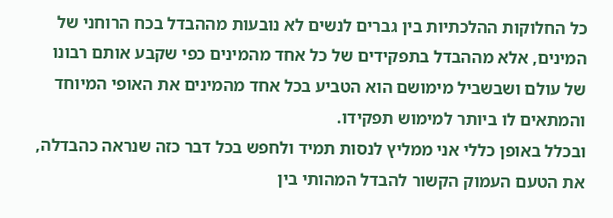כל החלוקות ההלכתיות בין גברים לנשים לא נובעות מההבדל בכח הרוחני של המינים, אלא מההבדל בתפקידים של כל אחד מהמינים כפי שקבע אותם רבונו של עולם ושבשביל מימושם הוא הטביע בכל אחד מהמינים את האופי המיוחד והמתאים לו ביותר למימוש תפקידו.
ובכלל באופן כללי אני ממליץ לנסות תמיד ולחפש בכל דבר כזה שנראה כהבדלה, את הטעם העמוק הקשור להבדל המהותי בין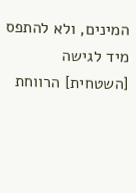המינים, ולא להתפס מיד לגישה [השטחית] הרווחת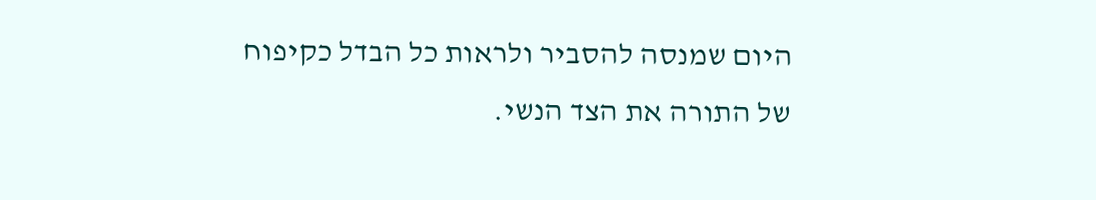היום שמנסה להסביר ולראות כל הבדל כקיפוח של התורה את הצד הנשי.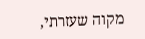מקוה שעזרתי,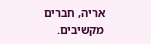אריה, חברים מקשיבים.